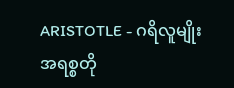ARISTOTLE - ဂရိလူမျိုး အရစ္စတို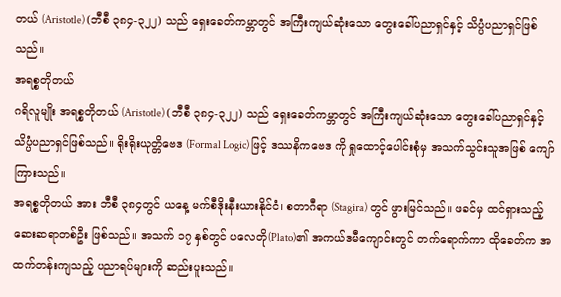တယ် (Aristotle) (ဘီစီ ၃၈၄-၃၂၂) သည် ရှေးခေတ်ကမ္ဘာတွင် အကြီးကျယ်ဆုံးသော တွေးခေါ်ပညာရှင်နှင့် သိပ္ပံပညာရှင်ဖြစ်သည်။
အရစ္စတိုတယ်
ဂရိလူမျိုး အရစ္စတိုတယ် (Aristotle) (ဘီစီ ၃၈၄-၃၂၂) သည် ရှေးခေတ်ကမ္ဘာတွင် အကြီးကျယ်ဆုံးသော တွေးခေါ်ပညာရှင်နှင့် သိပ္ပံပညာရှင်ဖြစ်သည်။ ရိုးရိုးယုတ္တိဗေဒ (Formal Logic) ဖြင့် ဒဿနိကဗေဒ ကို ရှုထောင့်ပေါင်းစုံမှ အသက်သွင်းသူအဖြစ် ကျော်ကြားသည်။
အရစ္စတိုတယ် အား ဘီစီ ၃၈၄တွင် ယနေ့ မက်စီဒိုးနီးယားနိုင်ငံ၊ စတာဂီရာ (Stagira) တွင် ဖွားမြင်သည်။ ဖခင်မှ ထင်ရှားသည့် ဆေးဆရာတစ်ဦး ဖြစ်သည်။ အသက် ၁၇ နှစ်တွင် ပလေတို(Plato)၏ အကယ်ဒမီကျောင်းတွင် တက်ရောက်ကာ ထိုခေတ်က အထက်တန်းကျသည့် ပညာရပ်များကို ဆည်းပူးသည်။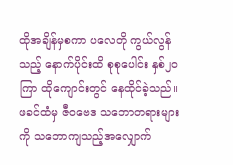ထိုအချိန်မှစကာ ပလေတို ကွယ်လွန်သည့် နောက်ပိုင်းထိ စုစုပေါင်း နှစ်၂၀ ကြာ ထိုကျောင်းတွင် နေထိုင်ခဲ့သည်။ ဖခင်ထံမှ ဇီဝဗေဒ သဘောတရားများကို သဘောကျသည့်အလျှောက်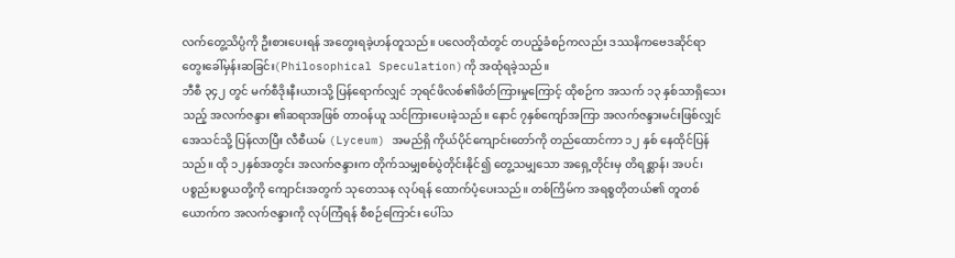လက်တွေ့သိပ္ပံကို ဦးစားပေးရန် အတွေးရခဲ့ဟန်တူသည်။ ပလေတိုထံတွင် တပည့်ခံစဉ်ကလည်း ဒဿနိကဗေဒဆိုင်ရာ တွေးခေါ်မှန်းဆခြင်း(Philosophical Speculation)ကို အထုံရခဲ့သည်။
ဘီစီ ၃၄၂ တွင် မက်စီဒိုးနီးယားသို့ ပြန်ရောက်လျှင် ဘုရင်ဖိလစ်၏ဖိတ်ကြားမှုကြောင့် ထိုစဉ်က အသက် ၁၃ နှစ်သာရှိသေးသည့် အလက်ဇန္ဒား ၏ဆရာအဖြစ် တာဝန်ယူ သင်ကြားပေးခဲ့သည်။ နောင် ၇နှစ်ကျော်အကြာ အလက်ဇန္ဒားမင်းဖြစ်လျှင် အေသင်သို့ ပြန်လာပြီး လီစီယမ် (Lyceum) အမည်ရှိ ကိုယ်ပိုင်ကျောင်းတော်ကို တည်ထောင်ကာ ၁၂ နှစ် နေထိုင်ပြန်သည်။ ထို ၁၂နှစ်အတွင်း အလက်ဇန္ဒားက တိုက်သမျှစစ်ပွဲတိုင်းနိုင်၍ တွေ့သမျှသော အရှေ့တိုင်းမှ တိရစ္ဆာန်၊ အပင်၊ ပစ္စည်းပစ္စယတို့ကို ကျောင်းအတွက် သုတေသန လုပ်ရန် ထောက်ပံ့ပေးသည်။ တစ်ကြိမ်က အရစ္စတိုတယ်၏ တူတစ်ယောက်က အလက်ဇန္ဒားကို လုပ်ကြံရန် စီစဉ်ကြောင်း ပေါ်သ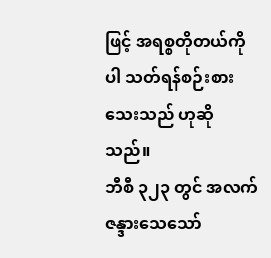ဖြင့် အရစ္စတိုတယ်ကိုပါ သတ်ရန်စဉ်းစားသေးသည် ဟုဆိုသည်။
ဘီစီ ၃၂၃ တွင် အလက်ဇန္ဒားသေသော်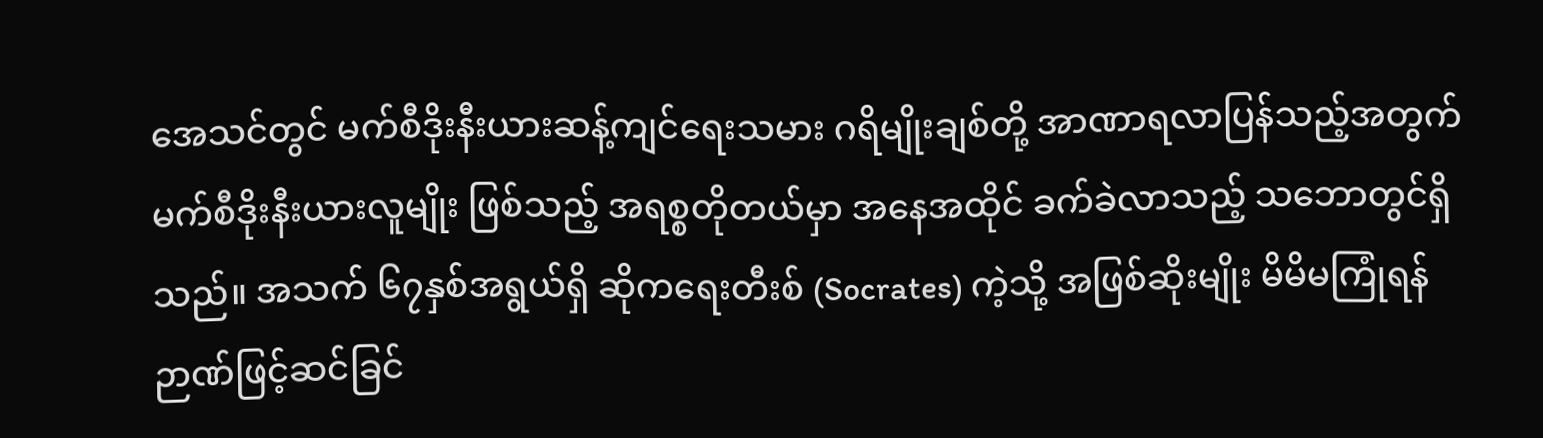အေသင်တွင် မက်စီဒိုးနီးယားဆန့်ကျင်ရေးသမား ဂရိမျိုးချစ်တို့ အာဏာရလာပြန်သည့်အတွက် မက်စီဒိုးနီးယားလူမျိုး ဖြစ်သည့် အရစ္စတိုတယ်မှာ အနေအထိုင် ခက်ခဲလာသည့် သဘောတွင်ရှိသည်။ အသက် ၆၇နှစ်အရွယ်ရှိ ဆိုကရေးတီးစ် (Socrates) ကဲ့သို့ အဖြစ်ဆိုးမျိုး မိမိမကြုံရန် ဉာဏ်ဖြင့်ဆင်ခြင်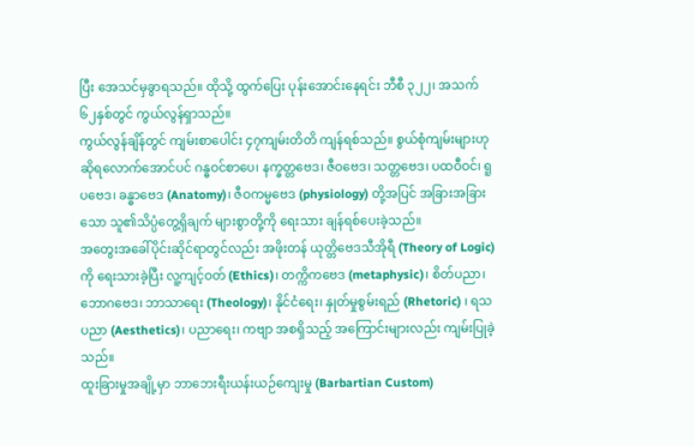ပြီး အေသင်မှခွာရသည်။ ထိုသို့ ထွက်ပြေး ပုန်းအောင်းနေရင်း ဘီစီ ၃၂၂၊ အသက် ၆၂နှစ်တွင် ကွယ်လွန်ရှာသည်။
ကွယ်လွန်ချိန်တွင် ကျမ်းစာပေါင်း ၄၇ကျမ်းတိတိ ကျန်ရစ်သည်။ စွယ်စုံကျမ်းများဟု ဆိုရလောက်အောင်ပင် ဂန္ဓဝင်စာပေ၊ နက္ခတ္တဗေဒ၊ ဇီဝဗေဒ၊ သတ္တဗေဒ၊ ပထဝီဝင်၊ ရူပဗေဒ၊ ခန္ဓာဗေဒ (Anatomy)၊ ဇီဝကမ္မဗေဒ (physiology) တို့အပြင် အခြားအခြားသော သူ၏သိပ္ပံတွေ့ရှိချက် များစွာတို့ကို ရေးသား ချန်ရစ်ပေးခဲ့သည်။
အတွေးအခေါ်ပိုင်းဆိုင်ရာတွင်လည်း အဖိုးတန် ယုတ္တိဗေဒသီအိုရီ (Theory of Logic) ကို ရေးသားခဲ့ပြီး လူ့ကျင့်ဝတ် (Ethics)၊ တက္ကိကဗေဒ (metaphysic)၊ စိတ်ပညာ၊ ဘောဂဗေဒ၊ ဘာသာရေး (Theology)၊ နိုင်ငံရေး၊ နှုတ်မှုစွမ်းရည် (Rhetoric) ၊ ရသပညာ (Aesthetics)၊ ပညာရေး၊ ကဗျာ အစရှိသည့် အကြောင်းများလည်း ကျမ်းပြုခဲ့သည်။
ထူးခြားမှုအချို့မှာ ဘာဘေးရီးယန်းယဉ်ကျေးမှု (Barbartian Custom)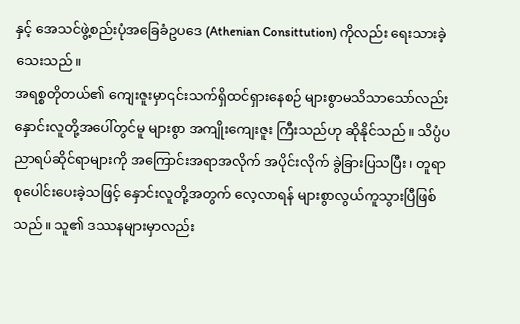နှင့် အေသင်ဖွဲ့စည်းပုံအခြေခံဥပဒေ (Athenian Consittution) ကိုလည်း ရေးသားခဲ့သေးသည်။
အရစ္စတိုတယ်၏ ကျေးဇူးမှာ၎င်းသက်ရှိထင်ရှားနေစဉ် များစွာမသိသာသော်လည်း နှောင်းလူတို့အပေါ်တွင်မူ များစွာ အကျိုးကျေးဇူး ကြီးသည်ဟု ဆိုနိုင်သည်။ သိပ္ပံပညာရပ်ဆိုင်ရာများကို အကြောင်းအရာအလိုက် အပိုင်းလိုက် ခွဲခြားပြသပြီး၊ တူရာစုပေါင်းပေးခဲ့သဖြင့် နှောင်းလူတို့အတွက် လေ့လာရန် များစွာလွယ်ကူသွားပြီဖြစ်သည်။ သူ၏ ဒဿနများမှာလည်း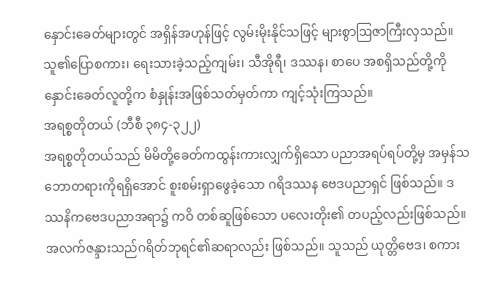နှောင်းခေတ်များတွင် အရှိန်အဟုန်ဖြင့် လွမ်းမိုးနိုင်သဖြင့် များစွာဩဇာကြီးလှသည်။ သူ၏ပြောစကား၊ ရေးသားခဲ့သည့်ကျမ်း၊ သီအိုရီ၊ ဒဿန၊ စာပေ အစရှိသည်တို့ကို နှောင်းခေတ်လူတို့က စံနှုန်းအဖြစ်သတ်မှတ်ကာ ကျင့်သုံးကြသည်။
အရစ္စတိုတယ် (ဘီစီ ၃၈၄-၃၂၂)
အရစ္စတိုတယ်သည် မိမိတို့ခေတ်ကထွန်းကားလျှက်ရှိသော ပညာအရပ်ရပ်တို့မှ အမှန်သဘောတရားကိုရရှိအောင် စူးစမ်းရှာဖွေခဲ့သော ဂရိဒဿန ဗေဒပညာရှင် ဖြစ်သည်။ ဒဿနိကဗေဒပညာအရာ၌ ကဝိ တစ်ဆူဖြစ်သော ပလေးတိုး၏ တပည့်လည်းဖြစ်သည်။
အလက်ဇန္ဒားသည်ဂရိတ်ဘုရင်၏ဆရာလည်း ဖြစ်သည်။ သူသည် ယုတ္တိဗေဒ၊ စကား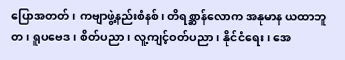ပြောအတတ်၊ ကဗျာဖွဲ့နည်းစံနစ်၊ တိရစ္ဆာန်လောက အနုမာန ယထာဘူတ၊ ရူပဗေဒ၊ စိတ်ပညာ၊ လူ့ကျင့်ဝတ်ပညာ၊ နိုင်ငံရေး၊ အေ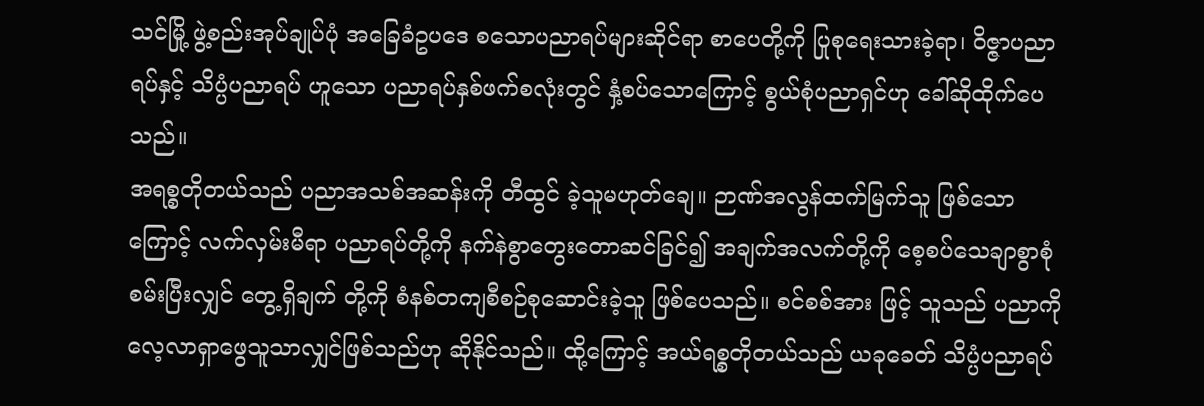သင်မြို့ ဖွဲ့စည်းအုပ်ချုပ်ပုံ အခြေခံဥပဒေ စသောပညာရပ်များဆိုင်ရာ စာပေတို့ကို ပြုစုရေးသားခဲ့ရာ၊ ဝိဇ္ဇာပညာရပ်နှင့် သိပ္ပံပညာရပ် ဟူသော ပညာရပ်နှစ်ဖက်စလုံးတွင် နှံ့စပ်သောကြောင့် စွယ်စုံပညာရှင်ဟု ခေါ်ဆိုထိုက်ပေသည်။
အရစ္စတိုတယ်သည် ပညာအသစ်အဆန်းကို တီထွင် ခဲ့သူမဟုတ်ချေ။ ဉာဏ်အလွန်ထက်မြက်သူ ဖြစ်သောကြောင့် လက်လှမ်းမီရာ ပညာရပ်တို့ကို နက်နဲစွာတွေးတောဆင်ခြင်၍ အချက်အလက်တို့ကို စေ့စပ်သေချာစွာစုံစမ်းပြီးလျှင် တွေ့ရှိချက် တို့ကို စံနစ်တကျစီစဉ်စုဆောင်းခဲ့သူ ဖြစ်ပေသည်။ စင်စစ်အား ဖြင့် သူသည် ပညာကိုလေ့လာရှာဖွေသူသာလျှင်ဖြစ်သည်ဟု ဆိုနိုင်သည်။ ထို့ကြောင့် အယ်ရစ္စတိုတယ်သည် ယခုခေတ် သိပ္ပံပညာရပ်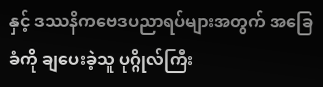နှင့် ဒဿနိကဗေဒပညာရပ်များအတွက် အခြေခံကို ချပေးခဲ့သူ ပုဂ္ဂိုလ်ကြီး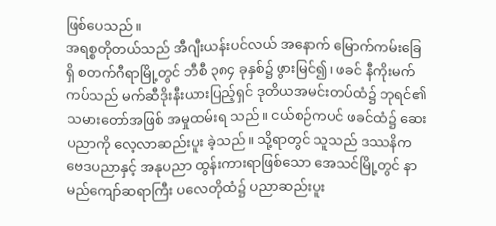ဖြစ်ပေသည်။
အရစ္စတိုတယ်သည် အီဂျီးယန်းပင်လယ် အနောက် မြောက်ကမ်းခြေရှိ စတက်ဂီရာမြို့တွင် ဘီစီ ၃၈၄ ခုနှစ်၌ ဖွားမြင်၍၊ ဖခင် နီကိုးမက်ကပ်သည် မက်ဆီဒိုးနီးယားပြည့်ရှင် ဒုတိယအမင်းတပ်ထံ၌ ဘုရင်၏သမားတော်အဖြစ် အမှုထမ်းရ သည်။ ငယ်စဉ်ကပင် ဖခင်ထံ၌ ဆေးပညာကို လေ့လာဆည်းပူး ခဲ့သည်။ သို့ရာတွင် သူသည် ဒဿနိကဗေဒပညာနှင့် အနုပညာ ထွန်းကားရာဖြစ်သော အေသင်မြို့တွင် နာမည်ကျော်ဆရာကြီး ပလေတိုထံ၌ ပညာဆည်းပူး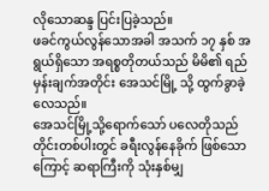လိုသောဆန္ဒ ပြင်းပြခဲ့သည်။
ဖခင်ကွယ်လွန်သောအခါ အသက် ၁၇ နှစ် အရွယ်ရှိသော အရစ္စတိုတယ်သည် မိမိ၏ ရည်မှန်းချက်အတိုင်း အေသင်မြို့ သို့ ထွက်ခွာခဲ့လေသည်။
အေသင်မြို့သို့ရောက်သော် ပလေတိုသည် တိုင်းတစ်ပါးတွင် ခရီးလွန်နေခိုက် ဖြစ်သောကြောင့် ဆရာကြီးကို သုံးနှစ်မျှ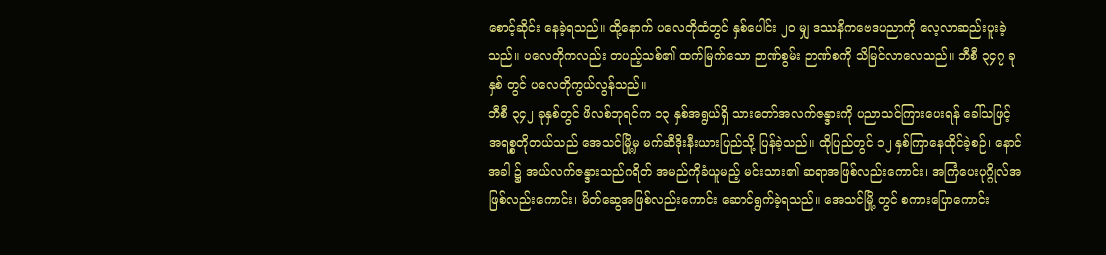စောင့်ဆိုင်း နေခဲ့ရသည်။ ထို့နောက် ပလေတိုထံတွင် နှစ်ပေါင်း ၂ဝ မျှ ဒဿနိကဗေဒပညာကို လေ့လာဆည်းပူးခဲ့သည်။ ပလေတိုကလည်း တပည့်သစ်၏ ထက်မြက်သော ဉာဏ်စွမ်း ဉာဏ်စကို သိမြင်လာလေသည်။ ဘီစီ ၃၄၇ ခုနှစ် တွင် ပလေတိုကွယ်လွန်သည်။
ဘီစီ ၃၄၂ ခုနှစ်တွင် ဖိလစ်ဘုရင်က ၁၃ နှစ်အရွယ်ရှိ သားတော်အလက်ဇန္ဒားကို ပညာသင်ကြားပေးရန် ခေါ်သဖြင့် အရစ္စတိုတယ်သည် အေသင်မြို့မှ မက်ဆီဒိုးနီးယားပြည်သို့ ပြန်ခဲ့သည်။ ထိုပြည်တွင် ၁၂ နှစ်ကြာနေထိုင်ခဲ့စဉ်၊ နောင်အခါ ၌ အယ်လက်ဇန္ဒားသည်ဂရိတ် အမည်ကိုခံယူမည့် မင်းသား၏ ဆရာအဖြစ်လည်းကောင်း၊ အကြံပေးပုဂ္ဂိုလ်အဖြစ်လည်းကောင်း၊ မိတ်ဆွေအဖြစ်လည်းကောင်း ဆောင်ရွက်ခဲ့ရသည်။ အေသင်မြို့ တွင် စကားပြောကောင်း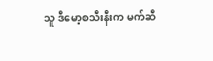သူ ဒီမော့စသီးနီးက မက်ဆီ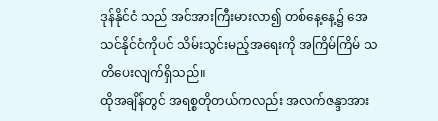ဒုန်နိုင်ငံ သည် အင်အားကြီးမားလာ၍ တစ်နေ့နေ့၌ အေသင်နိုင်ငံကိုပင် သိမ်းသွင်းမည့်အရေးကို အကြိမ်ကြိမ် သတိပေးလျက်ရှိသည်။
ထိုအချိန်တွင် အရစ္စတိုတယ်ကလည်း အလက်ဇန္ဒာအား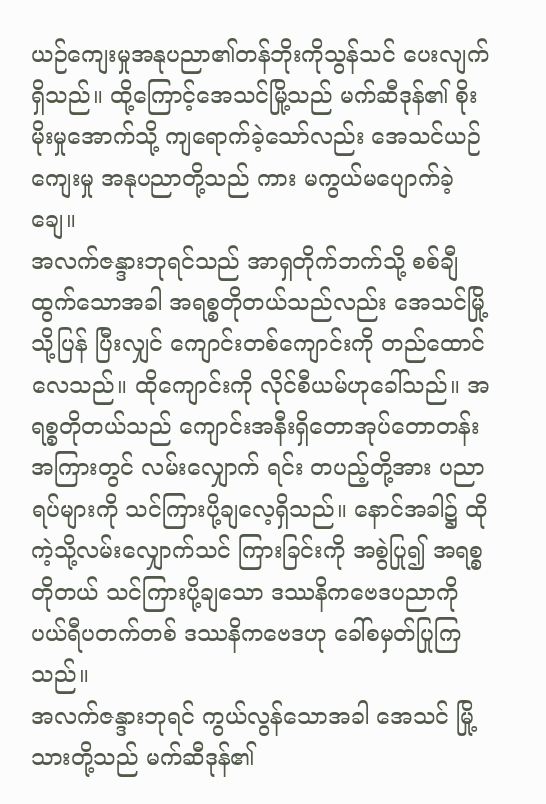ယဉ်ကျေးမှုအနုပညာ၏တန်ဘိုးကိုသွန်သင် ပေးလျက်ရှိသည်။ ထို့ကြောင့်အေသင်မြို့သည် မက်ဆီဒုန်၏ စိုးမိုးမှုအောက်သို့ ကျရောက်ခဲ့သော်လည်း အေသင်ယဉ်ကျေးမှု အနုပညာတို့သည် ကား မကွယ်မပျောက်ခဲ့ချေ။
အလက်ဇန္ဒားဘုရင်သည် အာရှတိုက်ဘက်သို့ စစ်ချီ ထွက်သောအခါ အရစ္စတိုတယ်သည်လည်း အေသင်မြို့သို့ပြန် ပြီးလျှင် ကျောင်းတစ်ကျောင်းကို တည်ထောင်လေသည်။ ထိုကျောင်းကို လိုင်စီယမ်ဟုခေါ်သည်။ အရစ္စတိုတယ်သည် ကျောင်းအနီးရှိတောအုပ်တောတန်းအကြားတွင် လမ်းလျှောက် ရင်း တပည့်တို့အား ပညာရပ်များကို သင်ကြားပို့ချလေ့ရှိသည်။ နောင်အခါ၌ ထိုကဲ့သို့လမ်းလျှောက်သင် ကြားခြင်းကို အစွဲပြု၍ အရစ္စတိုတယ် သင်ကြားပို့ချသော ဒဿနိကဗေဒပညာကို ပယ်ရီပတက်တစ် ဒဿနိကဗေဒဟု ခေါ်စမှတ်ပြုကြသည်။
အလက်ဇန္ဒားဘုရင် ကွယ်လွန်သောအခါ အေသင် မြို့သားတို့သည် မက်ဆီဒုန်၏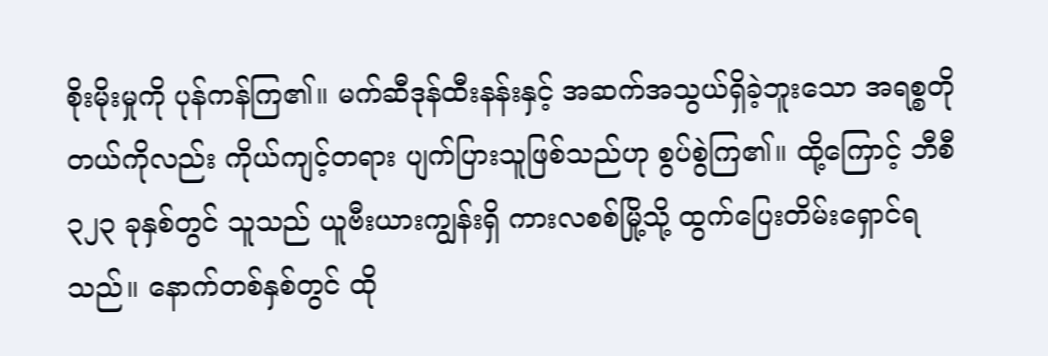စိုးမိုးမှုကို ပုန်ကန်ကြ၏။ မက်ဆီဒုန်ထီးနန်းနှင့် အဆက်အသွယ်ရှိခဲ့ဘူးသော အရစ္စတိုတယ်ကိုလည်း ကိုယ်ကျင့်တရား ပျက်ပြားသူဖြစ်သည်ဟု စွပ်စွဲကြ၏။ ထို့ကြောင့် ဘီစီ ၃၂၃ ခုနှစ်တွင် သူသည် ယူဗီးယားကျွန်းရှိ ကားလစစ်မြို့သို့ ထွက်ပြေးတိမ်းရှောင်ရ သည်။ နောက်တစ်နှစ်တွင် ထို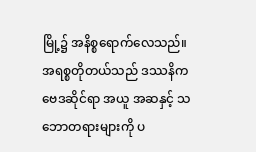မြို့၌ အနိစ္စရောက်လေသည်။ အရစ္စတိုတယ်သည် ဒဿနိကဗေဒဆိုင်ရာ အယူ အဆနှင့် သဘောတရားများကို ပ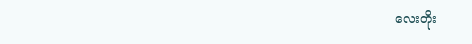လေးတိုး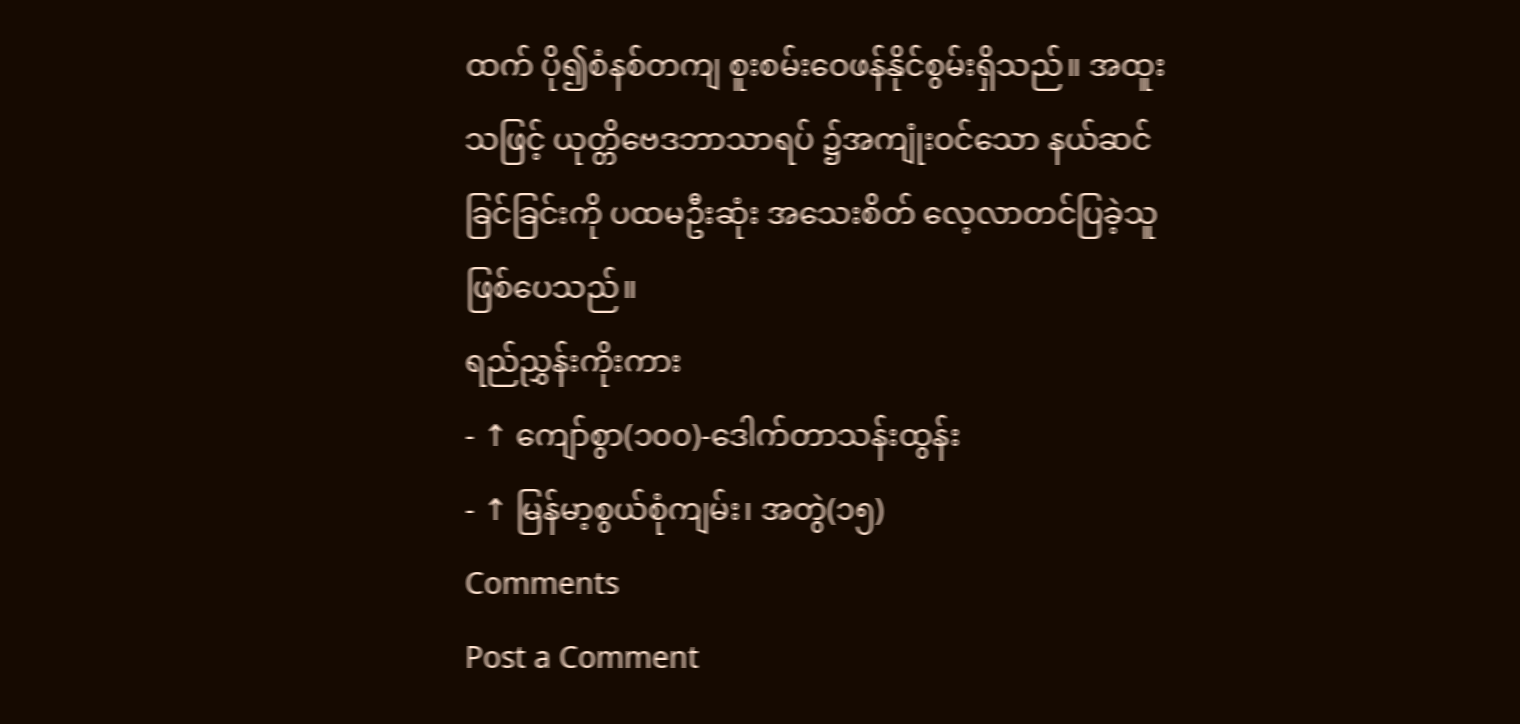ထက် ပို၍စံနစ်တကျ စူးစမ်းဝေဖန်နိုင်စွမ်းရှိသည်။ အထူးသဖြင့် ယုတ္တိဗေဒဘာသာရပ် ၌အကျုံးဝင်သော နယ်ဆင်ခြင်ခြင်းကို ပထမဦးဆုံး အသေးစိတ် လေ့လာတင်ပြခဲ့သူ ဖြစ်ပေသည်။
ရည်ညွှန်းကိုးကား
- ↑ ကျော်စွာ(၁၀၀)-ဒေါက်တာသန်းထွန်း
- ↑ မြန်မာ့စွယ်စုံကျမ်း၊ အတွဲ(၁၅)
Comments
Post a Comment